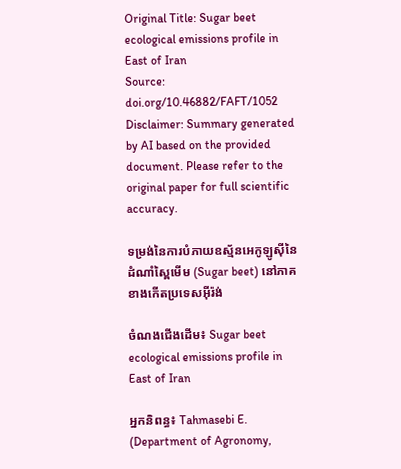Original Title: Sugar beet ecological emissions profile in East of Iran
Source: doi.org/10.46882/FAFT/1052
Disclaimer: Summary generated by AI based on the provided document. Please refer to the original paper for full scientific accuracy.

ទម្រង់នៃការបំភាយឧស្ម័នអេកូឡូស៊ីនៃដំណាំស្ពៃមើម (Sugar beet) នៅភាគខាងកើតប្រទេសអ៊ីរ៉ង់

ចំណងជើងដើម៖ Sugar beet ecological emissions profile in East of Iran

អ្នកនិពន្ធ៖ Tahmasebi E. (Department of Agronomy,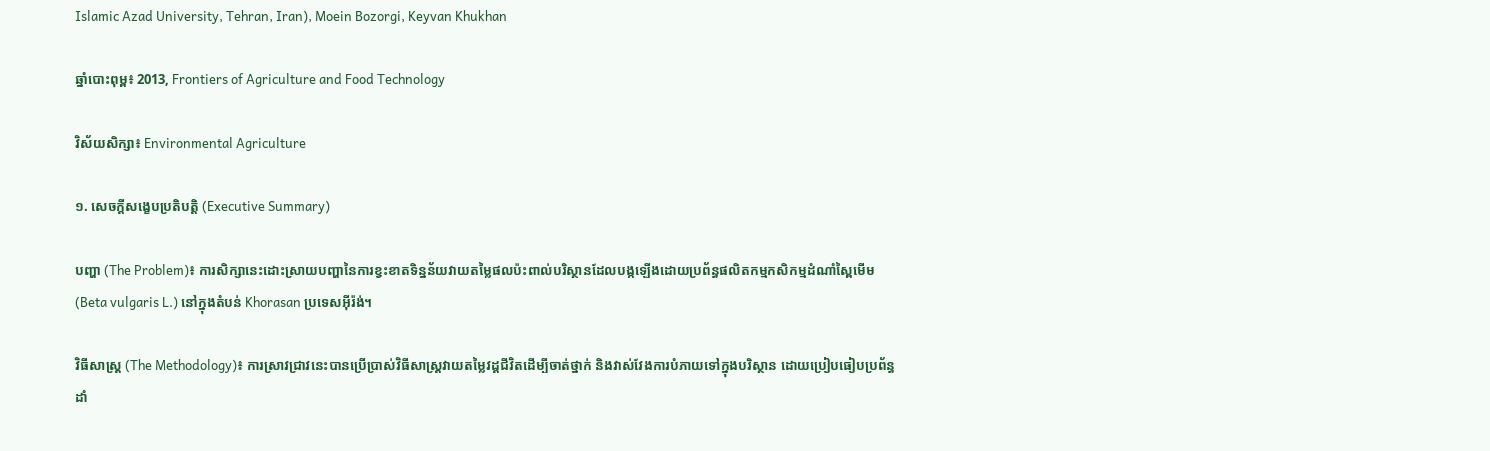Islamic Azad University, Tehran, Iran), Moein Bozorgi, Keyvan Khukhan

ឆ្នាំបោះពុម្ព៖ 2013, Frontiers of Agriculture and Food Technology

វិស័យសិក្សា៖ Environmental Agriculture

១. សេចក្តីសង្ខេបប្រតិបត្តិ (Executive Summary)

បញ្ហា (The Problem)៖ ការសិក្សានេះដោះស្រាយបញ្ហានៃការខ្វះខាតទិន្នន័យវាយតម្លៃផលប៉ះពាល់បរិស្ថានដែលបង្កឡើងដោយប្រព័ន្ធផលិតកម្មកសិកម្មដំណាំស្ពៃមើម (Beta vulgaris L.) នៅក្នុងតំបន់ Khorasan ប្រទេសអ៊ីរ៉ង់។

វិធីសាស្ត្រ (The Methodology)៖ ការស្រាវជ្រាវនេះបានប្រើប្រាស់វិធីសាស្ត្រវាយតម្លៃវដ្តជីវិតដើម្បីចាត់ថ្នាក់ និងវាស់វែងការបំភាយទៅក្នុងបរិស្ថាន ដោយប្រៀបធៀបប្រព័ន្ធដាំ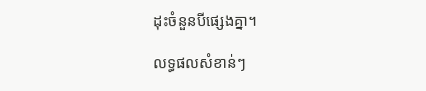ដុះចំនួនបីផ្សេងគ្នា។

លទ្ធផលសំខាន់ៗ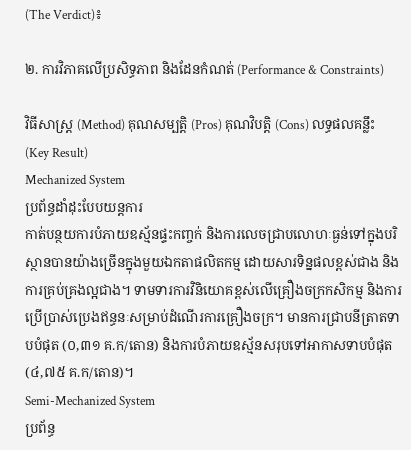(The Verdict)៖

២. ការវិភាគលើប្រសិទ្ធភាព និងដែនកំណត់ (Performance & Constraints)

វិធីសាស្ត្រ (Method) គុណសម្បត្តិ (Pros) គុណវិបត្តិ (Cons) លទ្ធផលគន្លឹះ (Key Result)
Mechanized System
ប្រព័ន្ធដាំដុះបែបយន្តការ
កាត់បន្ថយការបំភាយឧស្ម័នផ្ទះកញ្ចក់ និងការលេចជ្រាបលោហៈធ្ងន់ទៅក្នុងបរិស្ថានបានយ៉ាងច្រើនក្នុងមួយឯកតាផលិតកម្ម ដោយសារទិន្នផលខ្ពស់ជាង និងការគ្រប់គ្រងល្អជាង។ ទាមទារការវិនិយោគខ្ពស់លើគ្រឿងចក្រកសិកម្ម និងការប្រើប្រាស់ប្រេងឥន្ធនៈសម្រាប់ដំណើរការគ្រឿងចក្រ។ មានការជ្រាបនីត្រាតទាបបំផុត (០,៣១ គ.ក/តោន) និងការបំភាយឧស្ម័នសរុបទៅអាកាសទាបបំផុត (៤,៧៥ គ.ក/តោន)។
Semi-Mechanized System
ប្រព័ន្ធ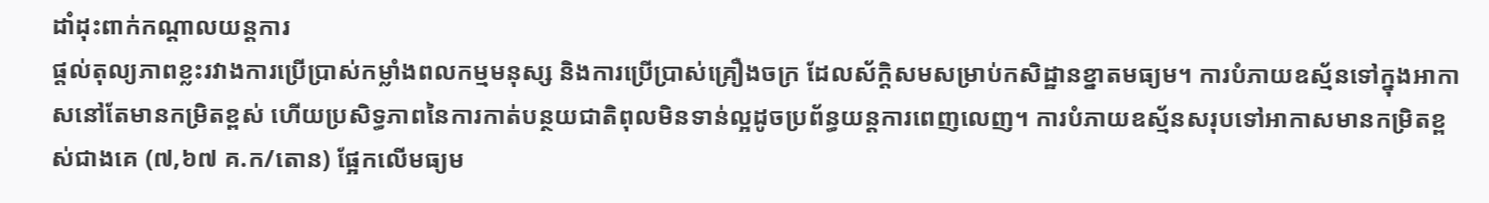ដាំដុះពាក់កណ្តាលយន្តការ
ផ្តល់តុល្យភាពខ្លះរវាងការប្រើប្រាស់កម្លាំងពលកម្មមនុស្ស និងការប្រើប្រាស់គ្រឿងចក្រ ដែលស័ក្តិសមសម្រាប់កសិដ្ឋានខ្នាតមធ្យម។ ការបំភាយឧស្ម័នទៅក្នុងអាកាសនៅតែមានកម្រិតខ្ពស់ ហើយប្រសិទ្ធភាពនៃការកាត់បន្ថយជាតិពុលមិនទាន់ល្អដូចប្រព័ន្ធយន្តការពេញលេញ។ ការបំភាយឧស្ម័នសរុបទៅអាកាសមានកម្រិតខ្ពស់ជាងគេ (៧,៦៧ គ.ក/តោន) ផ្អែកលើមធ្យម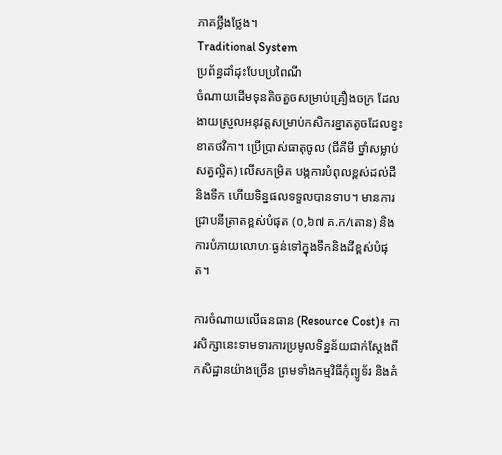ភាគថ្លឹងថ្លែង។
Traditional System
ប្រព័ន្ធដាំដុះបែបប្រពៃណី
ចំណាយដើមទុនតិចតួចសម្រាប់គ្រឿងចក្រ ដែលងាយស្រួលអនុវត្តសម្រាប់កសិករខ្នាតតូចដែលខ្វះខាតថវិកា។ ប្រើប្រាស់ធាតុចូល (ជីគីមី ថ្នាំសម្លាប់សត្វល្អិត) លើសកម្រិត បង្កការបំពុលខ្ពស់ដល់ដីនិងទឹក ហើយទិន្នផលទទួលបានទាប។ មានការជ្រាបនីត្រាតខ្ពស់បំផុត (០,៦៧ គ.ក/តោន) និងការបំភាយលោហៈធ្ងន់ទៅក្នុងទឹកនិងដីខ្ពស់បំផុត។

ការចំណាយលើធនធាន (Resource Cost)៖ ការសិក្សានេះទាមទារការប្រមូលទិន្នន័យជាក់ស្តែងពីកសិដ្ឋានយ៉ាងច្រើន ព្រមទាំងកម្មវិធីកុំព្យូទ័រ និងគំ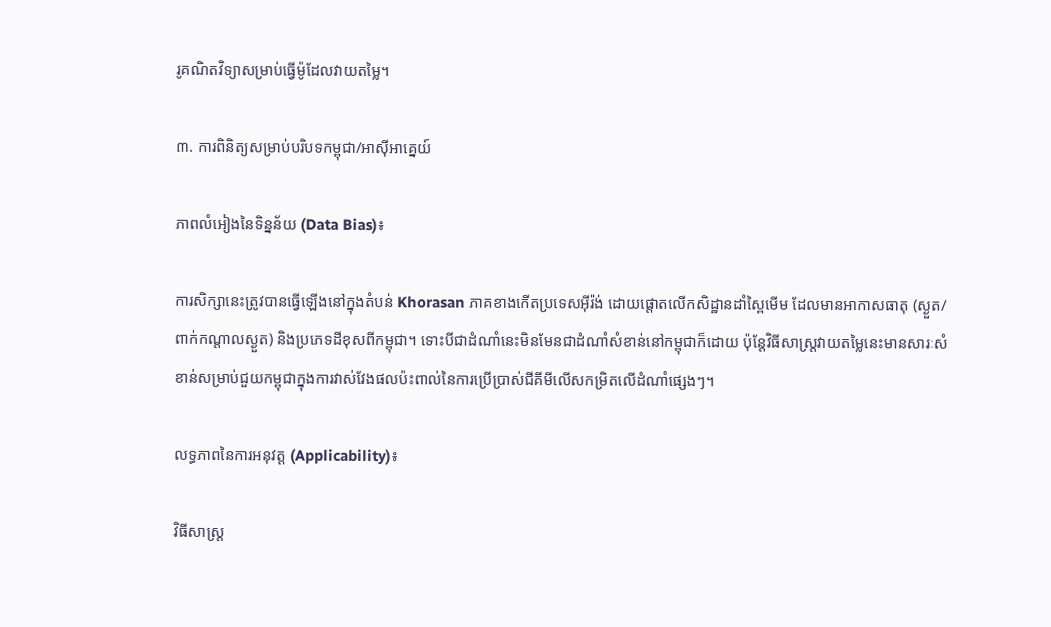រូគណិតវិទ្យាសម្រាប់ធ្វើម៉ូដែលវាយតម្លៃ។

៣. ការពិនិត្យសម្រាប់បរិបទកម្ពុជា/អាស៊ីអាគ្នេយ៍

ភាពលំអៀងនៃទិន្នន័យ (Data Bias)៖

ការសិក្សានេះត្រូវបានធ្វើឡើងនៅក្នុងតំបន់ Khorasan ភាគខាងកើតប្រទេសអ៊ីរ៉ង់ ដោយផ្តោតលើកសិដ្ឋានដាំស្ពៃមើម ដែលមានអាកាសធាតុ (ស្ងួត/ពាក់កណ្តាលស្ងួត) និងប្រភេទដីខុសពីកម្ពុជា។ ទោះបីជាដំណាំនេះមិនមែនជាដំណាំសំខាន់នៅកម្ពុជាក៏ដោយ ប៉ុន្តែវិធីសាស្ត្រវាយតម្លៃនេះមានសារៈសំខាន់សម្រាប់ជួយកម្ពុជាក្នុងការវាស់វែងផលប៉ះពាល់នៃការប្រើប្រាស់ជីគីមីលើសកម្រិតលើដំណាំផ្សេងៗ។

លទ្ធភាពនៃការអនុវត្ត (Applicability)៖

វិធីសាស្ត្រ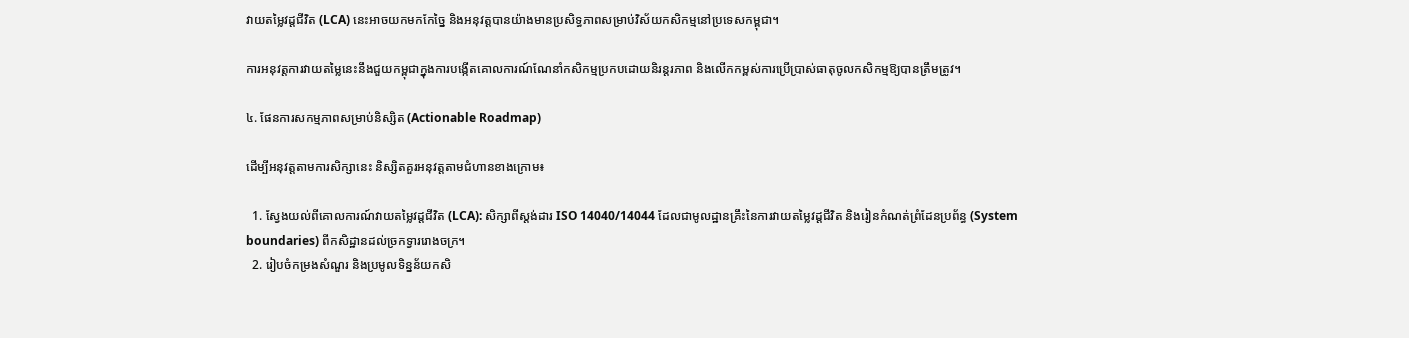វាយតម្លៃវដ្តជីវិត (LCA) នេះអាចយកមកកែច្នៃ និងអនុវត្តបានយ៉ាងមានប្រសិទ្ធភាពសម្រាប់វិស័យកសិកម្មនៅប្រទេសកម្ពុជា។

ការអនុវត្តការវាយតម្លៃនេះនឹងជួយកម្ពុជាក្នុងការបង្កើតគោលការណ៍ណែនាំកសិកម្មប្រកបដោយនិរន្តរភាព និងលើកកម្ពស់ការប្រើប្រាស់ធាតុចូលកសិកម្មឱ្យបានត្រឹមត្រូវ។

៤. ផែនការសកម្មភាពសម្រាប់និស្សិត (Actionable Roadmap)

ដើម្បីអនុវត្តតាមការសិក្សានេះ និស្សិតគួរអនុវត្តតាមជំហានខាងក្រោម៖

  1. ស្វែងយល់ពីគោលការណ៍វាយតម្លៃវដ្តជីវិត (LCA): សិក្សាពីស្តង់ដារ ISO 14040/14044 ដែលជាមូលដ្ឋានគ្រឹះនៃការវាយតម្លៃវដ្តជីវិត និងរៀនកំណត់ព្រំដែនប្រព័ន្ធ (System boundaries) ពីកសិដ្ឋានដល់ច្រកទ្វាររោងចក្រ។
  2. រៀបចំកម្រងសំណួរ និងប្រមូលទិន្នន័យកសិ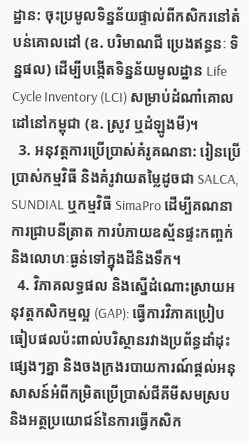ដ្ឋាន: ចុះប្រមូលទិន្នន័យផ្ទាល់ពីកសិករនៅតំបន់គោលដៅ (ឧ. បរិមាណជី ប្រេងឥន្ធនៈ ទិន្នផល) ដើម្បីបង្កើតទិន្នន័យមូលដ្ឋាន Life Cycle Inventory (LCI) សម្រាប់ដំណាំគោលដៅនៅកម្ពុជា (ឧ. ស្រូវ ឬដំឡូងមី)។
  3. អនុវត្តការប្រើប្រាស់គំរូគណនា: រៀនប្រើប្រាស់កម្មវិធី និងគំរូវាយតម្លៃដូចជា SALCA, SUNDIAL ឬកម្មវិធី SimaPro ដើម្បីគណនាការជ្រាបនីត្រាត ការបំភាយឧស្ម័នផ្ទះកញ្ចក់ និងលោហៈធ្ងន់ទៅក្នុងដីនិងទឹក។
  4. វិភាគលទ្ធផល និងស្នើដំណោះស្រាយអនុវត្តកសិកម្មល្អ (GAP): ធ្វើការវិភាគប្រៀបធៀបផលប៉ះពាល់បរិស្ថានរវាងប្រព័ន្ធដាំដុះផ្សេងៗគ្នា និងចងក្រងរបាយការណ៍ផ្តល់អនុសាសន៍អំពីកម្រិតប្រើប្រាស់ជីគីមីសមស្រប និងអត្ថប្រយោជន៍នៃការធ្វើកសិក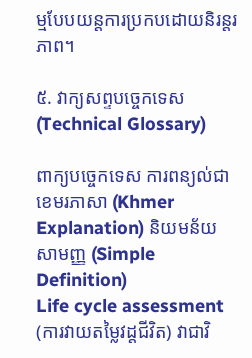ម្មបែបយន្តការប្រកបដោយនិរន្តរភាព។

៥. វាក្យសព្ទបច្ចេកទេស (Technical Glossary)

ពាក្យបច្ចេកទេស ការពន្យល់ជាខេមរភាសា (Khmer Explanation) និយមន័យសាមញ្ញ (Simple Definition)
Life cycle assessment (ការវាយតម្លៃវដ្តជីវិត) វាជាវិ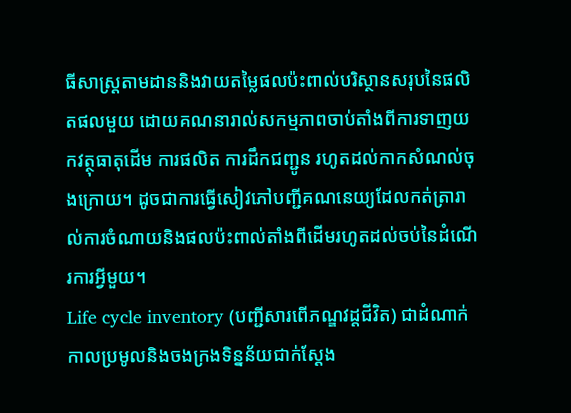ធីសាស្ត្រតាមដាននិងវាយតម្លៃផលប៉ះពាល់បរិស្ថានសរុបនៃផលិតផលមួយ ដោយគណនារាល់សកម្មភាពចាប់តាំងពីការទាញយកវត្ថុធាតុដើម ការផលិត ការដឹកជញ្ជូន រហូតដល់កាកសំណល់ចុងក្រោយ។ ដូចជាការធ្វើសៀវភៅបញ្ជីគណនេយ្យដែលកត់ត្រារាល់ការចំណាយនិងផលប៉ះពាល់តាំងពីដើមរហូតដល់ចប់នៃដំណើរការអ្វីមួយ។
Life cycle inventory (បញ្ជីសារពើភណ្ឌវដ្តជីវិត) ជាដំណាក់កាលប្រមូលនិងចងក្រងទិន្នន័យជាក់ស្តែង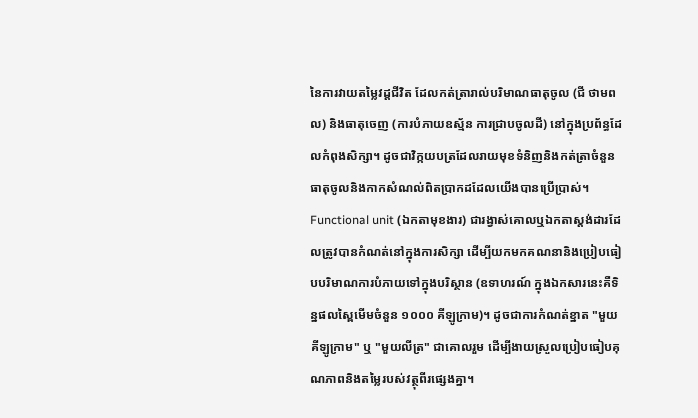នៃការវាយតម្លៃវដ្តជីវិត ដែលកត់ត្រារាល់បរិមាណធាតុចូល (ជី ថាមពល) និងធាតុចេញ (ការបំភាយឧស្ម័ន ការជ្រាបចូលដី) នៅក្នុងប្រព័ន្ធដែលកំពុងសិក្សា។ ដូចជាវិក្កយបត្រដែលរាយមុខទំនិញនិងកត់ត្រាចំនួនធាតុចូលនិងកាកសំណល់ពិតប្រាកដដែលយើងបានប្រើប្រាស់។
Functional unit (ឯកតាមុខងារ) ជារង្វាស់គោលឬឯកតាស្តង់ដារដែលត្រូវបានកំណត់នៅក្នុងការសិក្សា ដើម្បីយកមកគណនានិងប្រៀបធៀបបរិមាណការបំភាយទៅក្នុងបរិស្ថាន (ឧទាហរណ៍ ក្នុងឯកសារនេះគឺទិន្នផលស្ពៃមើមចំនួន ១០០០ គីឡូក្រាម)។ ដូចជាការកំណត់ខ្នាត "មួយគីឡូក្រាម" ឬ "មួយលីត្រ" ជាគោលរួម ដើម្បីងាយស្រួលប្រៀបធៀបគុណភាពនិងតម្លៃរបស់វត្ថុពីរផ្សេងគ្នា។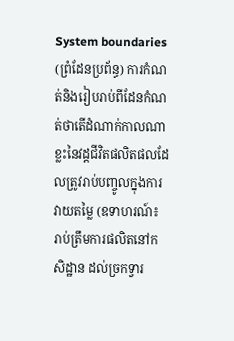System boundaries (ព្រំដែនប្រព័ន្ធ) ការកំណត់និងរៀបរាប់ពីដែនកំណត់ថាតើដំណាក់កាលណាខ្លះនៃវដ្តជីវិតផលិតផលដែលត្រូវរាប់បញ្ចូលក្នុងការវាយតម្លៃ (ឧទាហរណ៍៖ រាប់ត្រឹមការផលិតនៅកសិដ្ឋាន ដល់ច្រកទ្វារ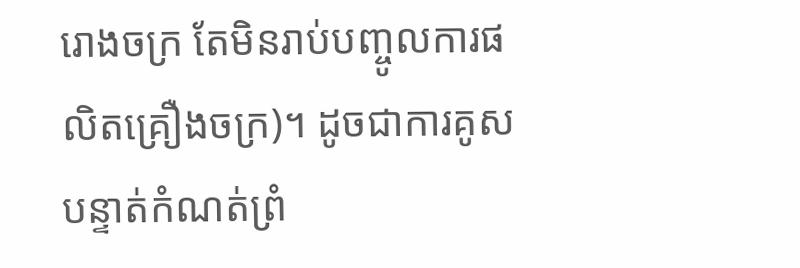រោងចក្រ តែមិនរាប់បញ្ចូលការផលិតគ្រឿងចក្រ)។ ដូចជាការគូសបន្ទាត់កំណត់ព្រំ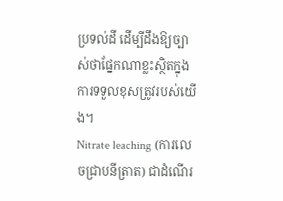ប្រទល់ដី ដើម្បីដឹងឱ្យច្បាស់ថាផ្នែកណាខ្លះស្ថិតក្នុងការទទួលខុសត្រូវរបស់យើង។
Nitrate leaching (ការលេចជ្រាបនីត្រាត) ជាដំណើរ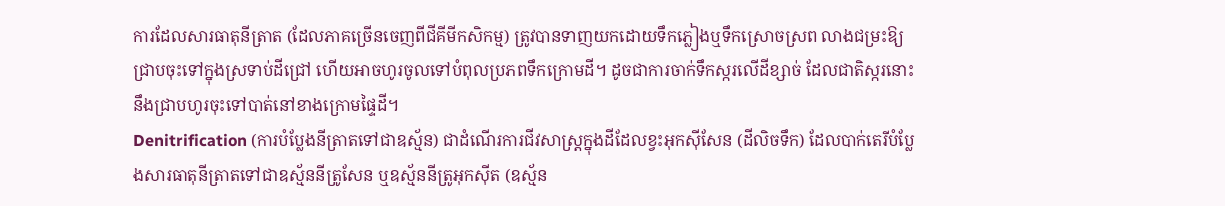ការដែលសារធាតុនីត្រាត (ដែលភាគច្រើនចេញពីជីគីមីកសិកម្ម) ត្រូវបានទាញយកដោយទឹកភ្លៀងឬទឹកស្រោចស្រព លាងជម្រះឱ្យជ្រាបចុះទៅក្នុងស្រទាប់ដីជ្រៅ ហើយអាចហូរចូលទៅបំពុលប្រភពទឹកក្រោមដី។ ដូចជាការចាក់ទឹកស្ករលើដីខ្សាច់ ដែលជាតិស្ករនោះនឹងជ្រាបហូរចុះទៅបាត់នៅខាងក្រោមផ្ទៃដី។
Denitrification (ការបំប្លែងនីត្រាតទៅជាឧស្ម័ន) ជាដំណើរការជីវសាស្រ្តក្នុងដីដែលខ្វះអុកស៊ីសែន (ដីលិចទឹក) ដែលបាក់តេរីបំប្លែងសារធាតុនីត្រាតទៅជាឧស្ម័ននីត្រូសែន ឬឧស្ម័ននីត្រូអុកស៊ីត (ឧស្ម័ន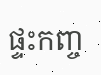ផ្ទះកញ្ច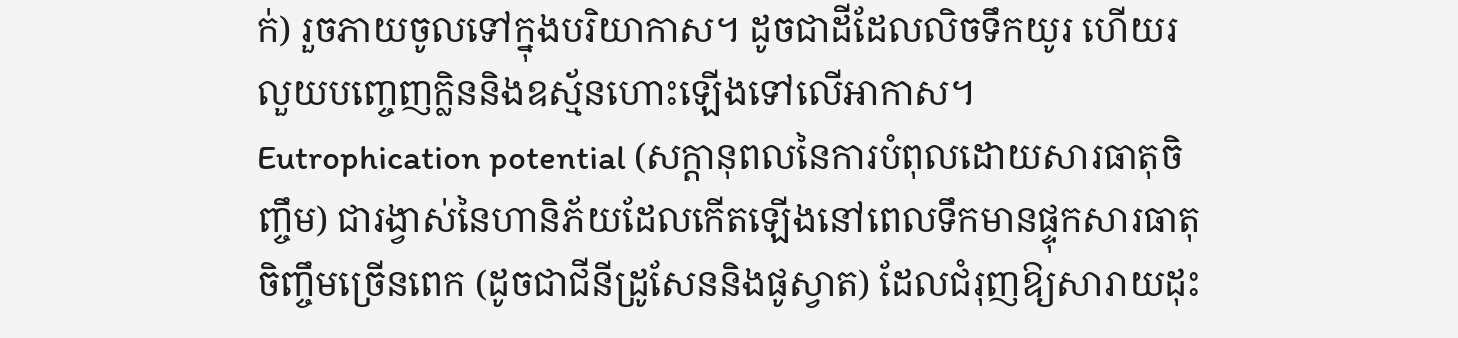ក់) រួចភាយចូលទៅក្នុងបរិយាកាស។ ដូចជាដីដែលលិចទឹកយូរ ហើយរលួយបញ្ចេញក្លិននិងឧស្ម័នហោះឡើងទៅលើអាកាស។
Eutrophication potential (សក្តានុពលនៃការបំពុលដោយសារធាតុចិញ្ចឹម) ជារង្វាស់នៃហានិភ័យដែលកើតឡើងនៅពេលទឹកមានផ្ទុកសារធាតុចិញ្ចឹមច្រើនពេក (ដូចជាជីនីដ្រូសែននិងផូស្វាត) ដែលជំរុញឱ្យសារាយដុះ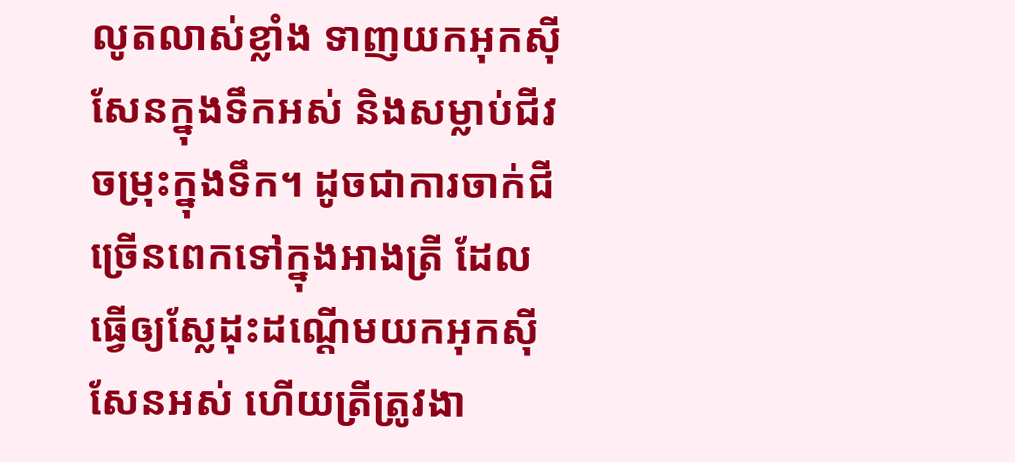លូតលាស់ខ្លាំង ទាញយកអុកស៊ីសែនក្នុងទឹកអស់ និងសម្លាប់ជីវចម្រុះក្នុងទឹក។ ដូចជាការចាក់ជីច្រើនពេកទៅក្នុងអាងត្រី ដែលធ្វើឲ្យស្លែដុះដណ្តើមយកអុកស៊ីសែនអស់ ហើយត្រីត្រូវងា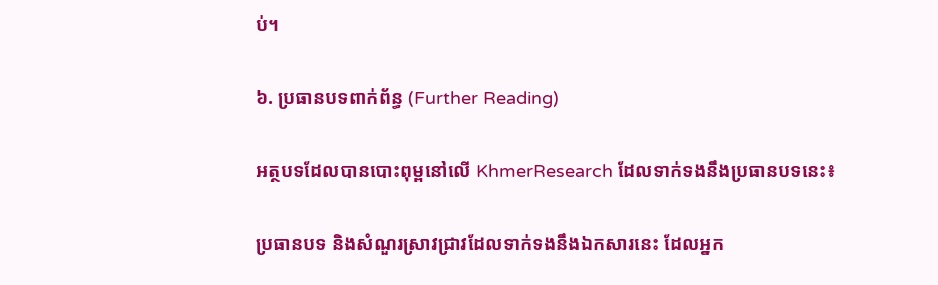ប់។

៦. ប្រធានបទពាក់ព័ន្ធ (Further Reading)

អត្ថបទដែលបានបោះពុម្ពនៅលើ KhmerResearch ដែលទាក់ទងនឹងប្រធានបទនេះ៖

ប្រធានបទ និងសំណួរស្រាវជ្រាវដែលទាក់ទងនឹងឯកសារនេះ ដែលអ្នក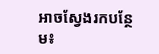អាចស្វែងរកបន្ថែម៖